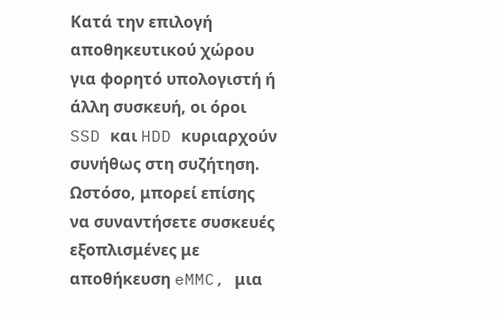Κατά την επιλογή αποθηκευτικού χώρου για φορητό υπολογιστή ή άλλη συσκευή, οι όροι SSD και HDD κυριαρχούν συνήθως στη συζήτηση. Ωστόσο, μπορεί επίσης να συναντήσετε συσκευές εξοπλισμένες με αποθήκευση eMMC, μια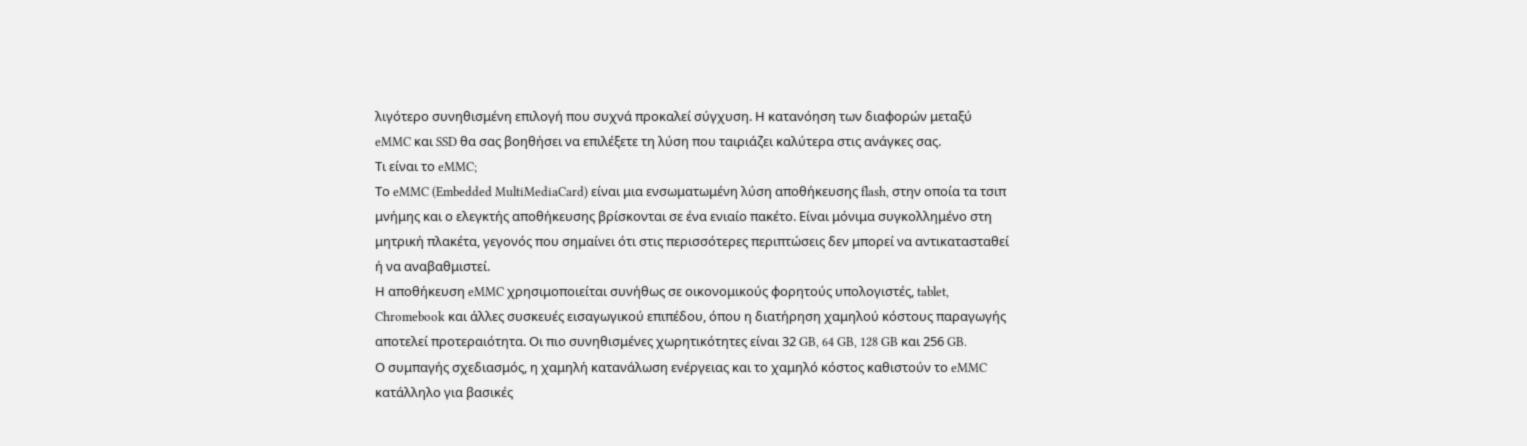λιγότερο συνηθισμένη επιλογή που συχνά προκαλεί σύγχυση. Η κατανόηση των διαφορών μεταξύ eMMC και SSD θα σας βοηθήσει να επιλέξετε τη λύση που ταιριάζει καλύτερα στις ανάγκες σας.
Τι είναι το eMMC;
Το eMMC (Embedded MultiMediaCard) είναι μια ενσωματωμένη λύση αποθήκευσης flash, στην οποία τα τσιπ μνήμης και ο ελεγκτής αποθήκευσης βρίσκονται σε ένα ενιαίο πακέτο. Είναι μόνιμα συγκολλημένο στη μητρική πλακέτα, γεγονός που σημαίνει ότι στις περισσότερες περιπτώσεις δεν μπορεί να αντικατασταθεί ή να αναβαθμιστεί.
Η αποθήκευση eMMC χρησιμοποιείται συνήθως σε οικονομικούς φορητούς υπολογιστές, tablet, Chromebook και άλλες συσκευές εισαγωγικού επιπέδου, όπου η διατήρηση χαμηλού κόστους παραγωγής αποτελεί προτεραιότητα. Οι πιο συνηθισμένες χωρητικότητες είναι 32 GB, 64 GB, 128 GB και 256 GB.
Ο συμπαγής σχεδιασμός, η χαμηλή κατανάλωση ενέργειας και το χαμηλό κόστος καθιστούν το eMMC κατάλληλο για βασικές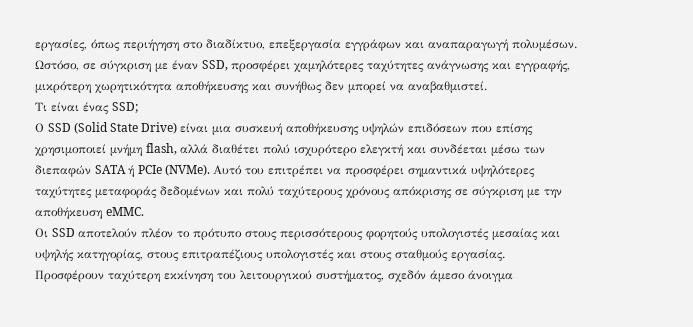εργασίες, όπως περιήγηση στο διαδίκτυο, επεξεργασία εγγράφων και αναπαραγωγή πολυμέσων. Ωστόσο, σε σύγκριση με έναν SSD, προσφέρει χαμηλότερες ταχύτητες ανάγνωσης και εγγραφής, μικρότερη χωρητικότητα αποθήκευσης και συνήθως δεν μπορεί να αναβαθμιστεί.
Τι είναι ένας SSD;
Ο SSD (Solid State Drive) είναι μια συσκευή αποθήκευσης υψηλών επιδόσεων που επίσης χρησιμοποιεί μνήμη flash, αλλά διαθέτει πολύ ισχυρότερο ελεγκτή και συνδέεται μέσω των διεπαφών SATA ή PCIe (NVMe). Αυτό του επιτρέπει να προσφέρει σημαντικά υψηλότερες ταχύτητες μεταφοράς δεδομένων και πολύ ταχύτερους χρόνους απόκρισης σε σύγκριση με την αποθήκευση eMMC.
Οι SSD αποτελούν πλέον το πρότυπο στους περισσότερους φορητούς υπολογιστές μεσαίας και υψηλής κατηγορίας, στους επιτραπέζιους υπολογιστές και στους σταθμούς εργασίας. Προσφέρουν ταχύτερη εκκίνηση του λειτουργικού συστήματος, σχεδόν άμεσο άνοιγμα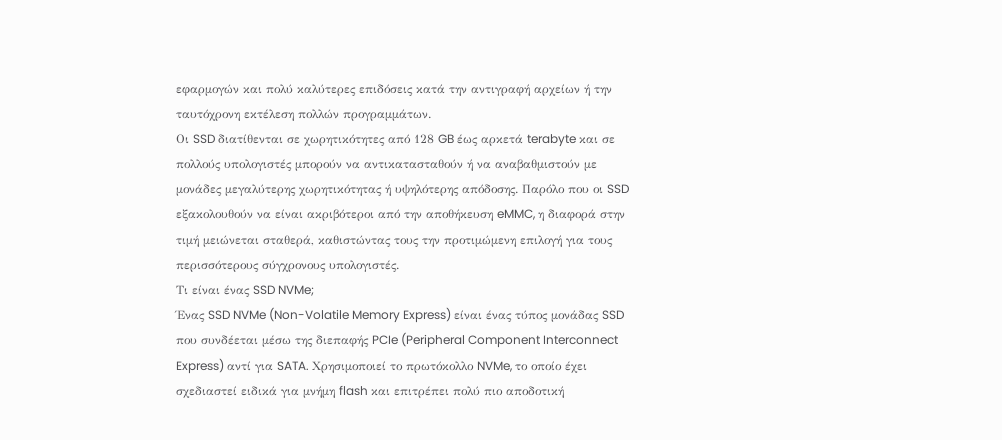εφαρμογών και πολύ καλύτερες επιδόσεις κατά την αντιγραφή αρχείων ή την ταυτόχρονη εκτέλεση πολλών προγραμμάτων.
Οι SSD διατίθενται σε χωρητικότητες από 128 GB έως αρκετά terabyte και σε πολλούς υπολογιστές μπορούν να αντικατασταθούν ή να αναβαθμιστούν με μονάδες μεγαλύτερης χωρητικότητας ή υψηλότερης απόδοσης. Παρόλο που οι SSD εξακολουθούν να είναι ακριβότεροι από την αποθήκευση eMMC, η διαφορά στην τιμή μειώνεται σταθερά, καθιστώντας τους την προτιμώμενη επιλογή για τους περισσότερους σύγχρονους υπολογιστές.
Τι είναι ένας SSD NVMe;
Ένας SSD NVMe (Non-Volatile Memory Express) είναι ένας τύπος μονάδας SSD που συνδέεται μέσω της διεπαφής PCIe (Peripheral Component Interconnect Express) αντί για SATA. Χρησιμοποιεί το πρωτόκολλο NVMe, το οποίο έχει σχεδιαστεί ειδικά για μνήμη flash και επιτρέπει πολύ πιο αποδοτική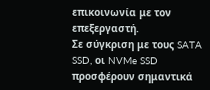επικοινωνία με τον επεξεργαστή.
Σε σύγκριση με τους SATA SSD, οι NVMe SSD προσφέρουν σημαντικά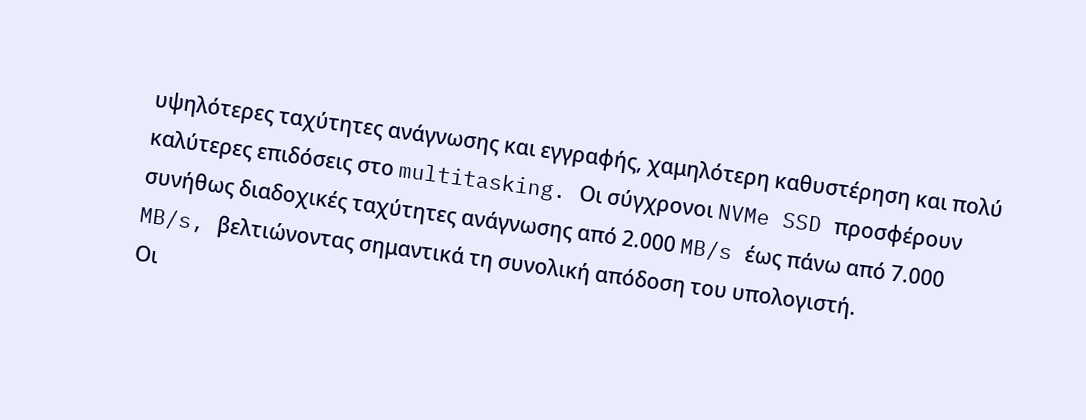υψηλότερες ταχύτητες ανάγνωσης και εγγραφής, χαμηλότερη καθυστέρηση και πολύ καλύτερες επιδόσεις στο multitasking. Οι σύγχρονοι NVMe SSD προσφέρουν συνήθως διαδοχικές ταχύτητες ανάγνωσης από 2.000 MB/s έως πάνω από 7.000 MB/s, βελτιώνοντας σημαντικά τη συνολική απόδοση του υπολογιστή.
Οι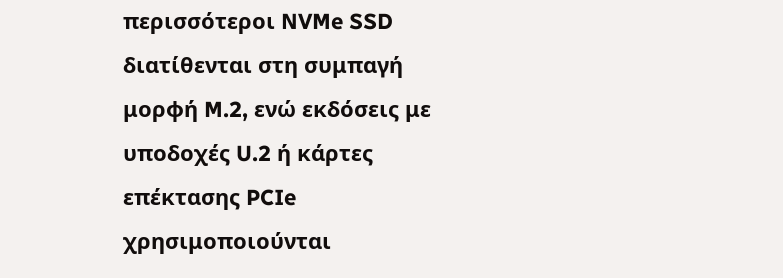περισσότεροι NVMe SSD διατίθενται στη συμπαγή μορφή M.2, ενώ εκδόσεις με υποδοχές U.2 ή κάρτες επέκτασης PCIe χρησιμοποιούνται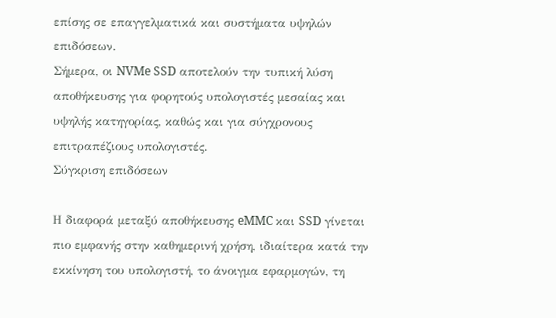επίσης σε επαγγελματικά και συστήματα υψηλών επιδόσεων.
Σήμερα, οι NVMe SSD αποτελούν την τυπική λύση αποθήκευσης για φορητούς υπολογιστές μεσαίας και υψηλής κατηγορίας, καθώς και για σύγχρονους επιτραπέζιους υπολογιστές.
Σύγκριση επιδόσεων

Η διαφορά μεταξύ αποθήκευσης eMMC και SSD γίνεται πιο εμφανής στην καθημερινή χρήση, ιδιαίτερα κατά την εκκίνηση του υπολογιστή, το άνοιγμα εφαρμογών, τη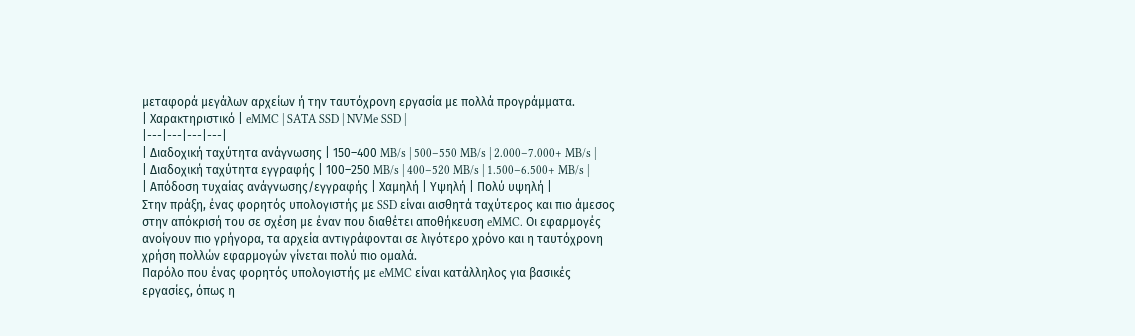μεταφορά μεγάλων αρχείων ή την ταυτόχρονη εργασία με πολλά προγράμματα.
| Χαρακτηριστικό | eMMC | SATA SSD | NVMe SSD |
|---|---|---|---|
| Διαδοχική ταχύτητα ανάγνωσης | 150–400 MB/s | 500–550 MB/s | 2.000–7.000+ MB/s |
| Διαδοχική ταχύτητα εγγραφής | 100–250 MB/s | 400–520 MB/s | 1.500–6.500+ MB/s |
| Απόδοση τυχαίας ανάγνωσης/εγγραφής | Χαμηλή | Υψηλή | Πολύ υψηλή |
Στην πράξη, ένας φορητός υπολογιστής με SSD είναι αισθητά ταχύτερος και πιο άμεσος στην απόκρισή του σε σχέση με έναν που διαθέτει αποθήκευση eMMC. Οι εφαρμογές ανοίγουν πιο γρήγορα, τα αρχεία αντιγράφονται σε λιγότερο χρόνο και η ταυτόχρονη χρήση πολλών εφαρμογών γίνεται πολύ πιο ομαλά.
Παρόλο που ένας φορητός υπολογιστής με eMMC είναι κατάλληλος για βασικές εργασίες, όπως η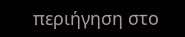περιήγηση στο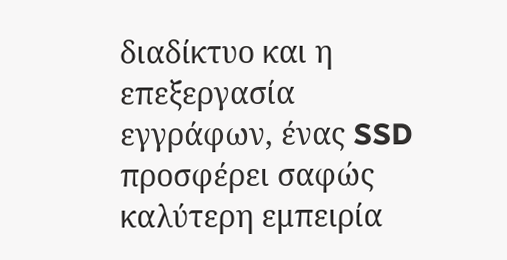διαδίκτυο και η επεξεργασία εγγράφων, ένας SSD προσφέρει σαφώς καλύτερη εμπειρία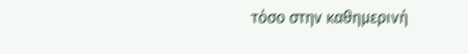τόσο στην καθημερινή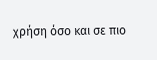χρήση όσο και σε πιο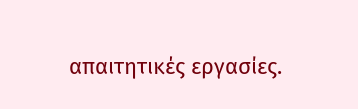απαιτητικές εργασίες.